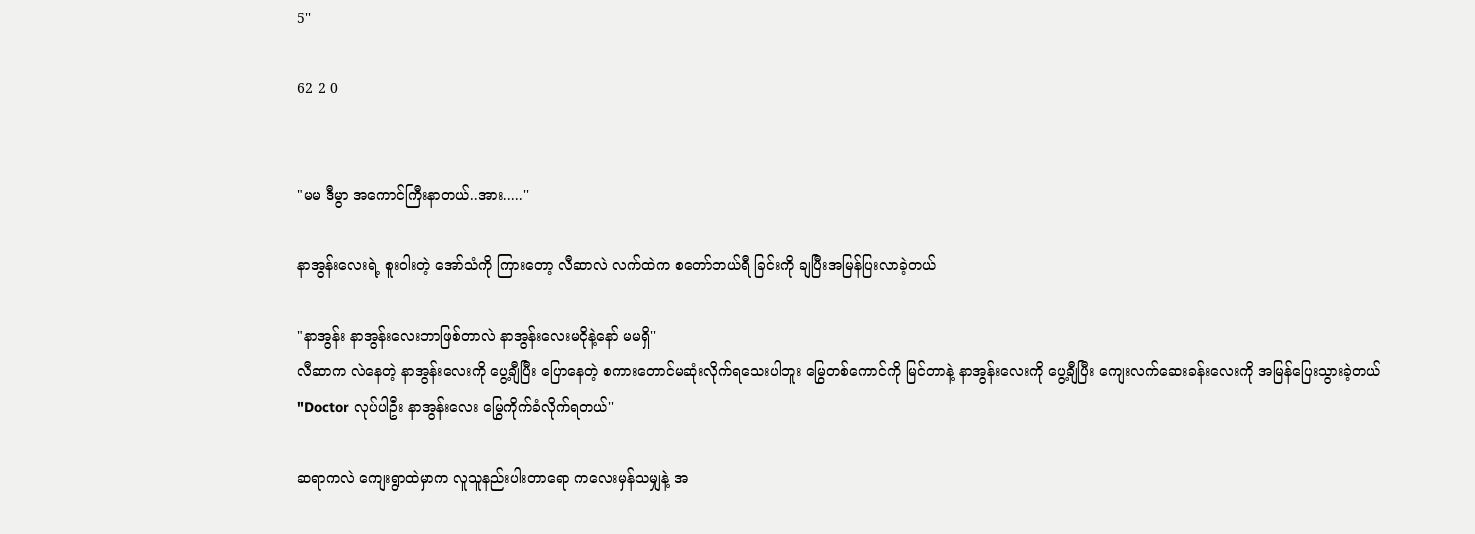5''

62 2 0


"မမ ဒီမွာ အကောင်ကြီးနာတယ်..အား.....''

နာအွန်းလေးရဲ့ စူးဝါးတဲ့ အော်သံကို ကြားတော့ လီဆာလဲ လက်ထဲက စတော်ဘယ်ရီ ခြင်းကို ချပြီးအမြန်ပြးလာခဲ့တယ်

"နာအွန်း နာအွန်းလေးဘာဖြစ်တာလဲ နာအွန်းလေးမငိုနဲ့နော် မမရှိ''
လီဆာက လဲနေတဲ့ နာအွန်းလေးကို ပွေ့ချီပြီး ပြောနေတဲ့ စကားတောင်မဆုံးလိုက်ရသေးပါဘူး မြွေတစ်ကောင်ကို မြင်တာနဲ့ နာအွန်းလေးကို ပွေ့ချီပြီး ကျေးလက်ဆေးခန်းလေးကို အမြန်ပြေးသွားခဲ့တယ်
"Doctor လုပ်ပါဦး နာအွန်းလေး မြွေကိုက်ခံလိုက်ရတယ်''

ဆရာကလဲ ကျေးရွာထဲမှာက လူသူနည်းပါးတာရော ကလေးမှန်သမျှနဲ့ အ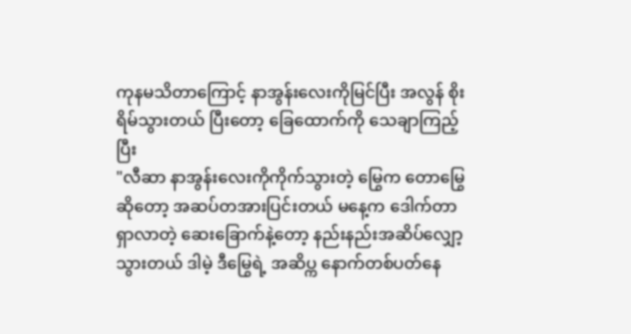ကုနမသိတာကြောင့် နာအွန်းလေးကိုမြင်ပြီး အလွန် စိုးရိမ်သွားတယ် ပြီးတော့ ခြေထောက်ကို သေချာကြည့်ပြီး
"လီဆာ နာအွန်းလေးကိုကိုက်သွားတဲ့ မြွေက တောမြွေဆိုတော့ အဆပ်တအားပြင်းတယ် မနေ့က ဒေါက်တာ ရှာလာတဲ့ ဆေးခြောက်နဲ့တော့ နည်းနည်းအဆိပ်လျှော့သွားတယ် ဒါမဲ့ ဒီမြွေရဲ့ အဆိပ္က နောက်တစ်ပတ်နေ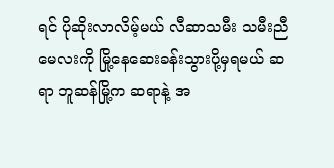ရင် ပိုဆိုးလာလိမ့်မယ် လီဆာသမီး သမီးညီမေလးကို မြို့နေဆေးခန်းသွားပို့မှရမယ် ဆရာ ဘူဆန်မြို့က ဆရာနဲ့ အ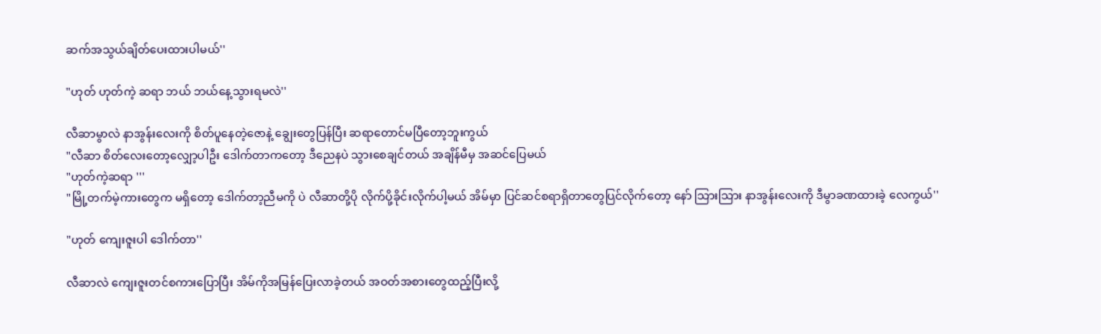ဆက်အသွယ်ချိတ်ပေးထားပါမယ်''

"ဟုတ် ဟုတ်ကဲ့ ဆရာ ဘယ် ဘယ်နေ့သွားရမလဲ''

လီဆာမွာလဲ နာအွန်းလေးကို စိတ်ပူနေတဲ့ဇောနဲ့ ချွေးတွေပြန်ပြီး ဆရာတောင်မပြီတော့ဘူးကွယ်
"လီဆာ စိတ်လေးတော့လျှော့ပါဦး ဒေါက်တာကတော့ ဒီညေနပဲ သွားစေချင်တယ် အချိန်မီမှ အဆင်ပြေမယ်
"ဟုတ်ကဲ့ဆရာ '''
"မြို့တက်မဲ့ကားတွေက မရှိတော့ ဒေါက်တာ့ညီမကို ပဲ လီဆာတို့ပို လိုက်ပို့ခိုင်းလိုက်ပါ့မယ် အိမ်မှာ ပြင်ဆင်စရာရှိတာတွေပြင်လိုက်တော့ နော် သြားသြား နာအွန်းလေးကို ဒီမွာခဏထားခဲ့ လေကွယ်''

"ဟုတ် ကျေးဇူးပါ ဒေါက်တာ''

လီဆာလဲ ကျေးဇူးတင်စကားပြောပြီး အိမ်ကိုအမြန်ပြေးလာခဲ့တယ် အဝတ်အစားတွေထည့်ပြီးလို့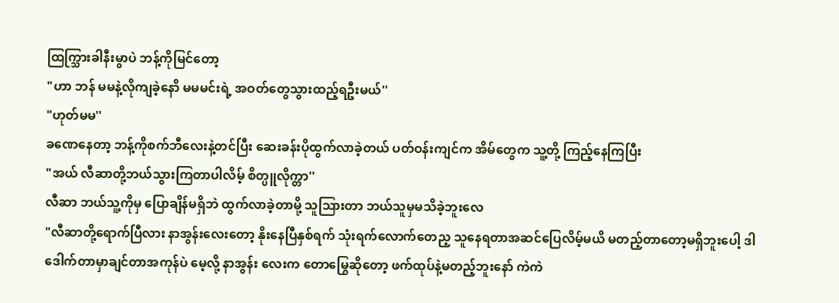ထြက္သြားခါနီးမွာပဲ ဘန့်ကိုမြင်တော့
"ဟာ ဘန် မမနဲ့လိုကျခဲ့နောိ မမမင်းရဲ့ အဝတ်တွေသွားထည့်ရဦးမယ်''
"ဟုတ်မမ''
ခဏေနေတာ့ ဘန့်ကိုစက်ဘီလေးနဲ့တင်ပြီး ဆေးခန်းပိုထွက်လာခဲ့တယ် ပတ်ဝန်းကျင်က အိမ်တွေက သူ့တို့ ကြည့်နေကြပြီး
"အယ် လီဆာတို့ဘယ်သွားကြတာပါလိမ့် စိတ္ပူလိုက္တာ''
လီဆာ ဘယ်သူ့ကိုမှ ပြောချိန်မရှိဘဲ ထွက်လာခဲ့တာမို့ သူသြားတာ ဘယ်သူမှမသိခဲ့ဘူးလေ
"လီဆာတို့ရောက်ပြီလား နာအွန်းလေးတော့ နိုးနေပြီနှစ်ရက် သုံးရက်လောက်တေည့ သူနေရတာအဆင်ပြေလိမ့်မယိ မတည့်တာတော့မရှိဘူးပေါ့ ဒါဒေါက်တာမှာချင်တာအကုန်ပဲ မေ့လို့ နာအွန်း လေးက တောမြွေဆိုတော့ ဖက်ထုပ်နဲ့မတည့်ဘူးနော် ကဲကဲ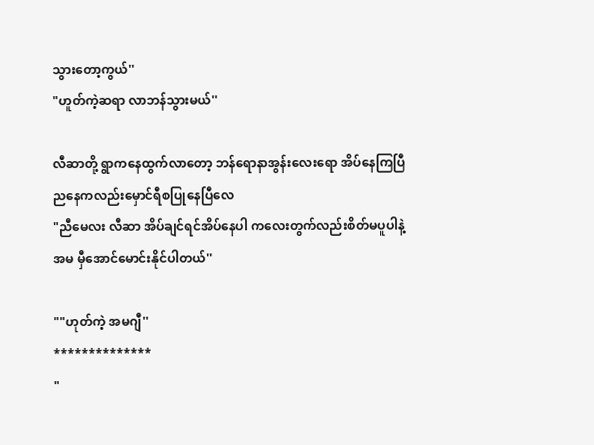သွားတော့ကွယ်''
"ဟူတ်ကဲ့ဆရာ လာဘန်သွားမယ်''

လီဆာတို့ ရွာကနေထွက်လာတော့ ဘန်ရောနာအွန်းလေးရော အိပ်နေကြပြီ ညနေကလည်းမှောင်ရီစပြုနေပြီလေ
"ညီမေလး လီဆာ အိပ်ချင်ရင်အိပ်နေပါ ကလေးတွက်လည်းစိတ်မပူပါနဲ့ အမ မှီအောင်မောင်းနိုင်ပါတယ်''

""ဟုတ်ကဲ့ အမဂျီ''
**************
"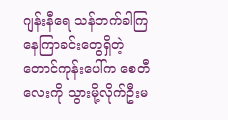ဂျန်းနီရေ သန်ဘက်ခါကြ နေကြာခင်းတွေရှိတဲ့ တောင်ကုန်းပေါ်က စေတီလေးကို သွားမို့လိုက်ဦးမ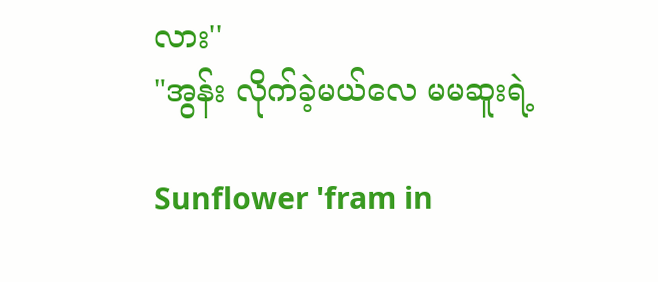လား''
"အွန်း လိုက်ခဲ့မယ်လေ မမဆူးရဲ့

Sunflower 'fram in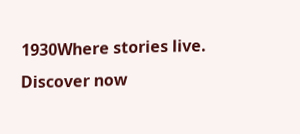1930Where stories live. Discover now